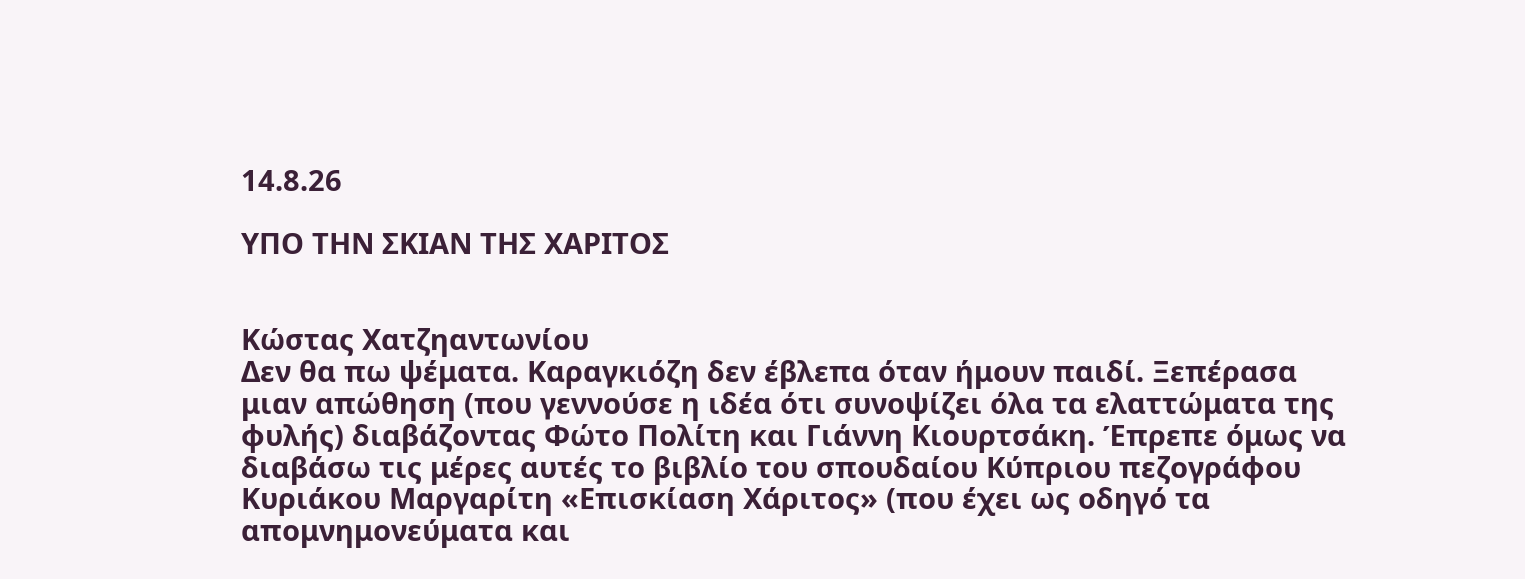14.8.26

ΥΠΟ ΤΗΝ ΣΚΙΑΝ ΤΗΣ ΧΑΡΙΤΟΣ


Κώστας Χατζηαντωνίου
Δεν θα πω ψέματα. Καραγκιόζη δεν έβλεπα όταν ήμουν παιδί. Ξεπέρασα μιαν απώθηση (που γεννούσε η ιδέα ότι συνοψίζει όλα τα ελαττώματα της φυλής) διαβάζοντας Φώτο Πολίτη και Γιάννη Κιουρτσάκη. Έπρεπε όμως να διαβάσω τις μέρες αυτές το βιβλίο του σπουδαίου Κύπριου πεζογράφου Κυριάκου Μαργαρίτη «Επισκίαση Χάριτος» (που έχει ως οδηγό τα απομνημονεύματα και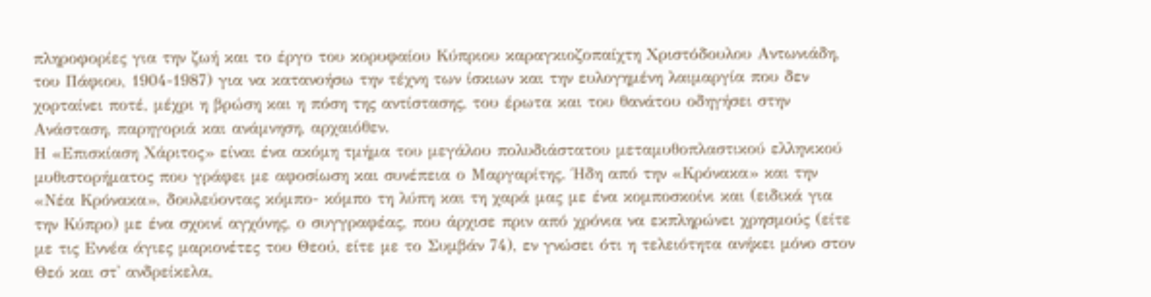πληροφορίες για την ζωή και το έργο του κορυφαίου Κύπριου καραγκιοζοπαίχτη Χριστόδουλου Αντωνιάδη, του Πάφιου, 1904-1987) για να κατανοήσω την τέχνη των ίσκιων και την ευλογημένη λαιμαργία που δεν χορταίνει ποτέ, μέχρι η βρώση και η πόση της αντίστασης, του έρωτα και του θανάτου οδηγήσει στην Ανάσταση, παρηγοριά και ανάμνηση, αρχαιόθεν.
Η «Επισκίαση Χάριτος» είναι ένα ακόμη τμήμα του μεγάλου πολυδιάστατου μεταμυθοπλαστικού ελληνικού μυθιστορήματος που γράφει με αφοσίωση και συνέπεια ο Μαργαρίτης. Ήδη από την «Κρόνακα» και την «Νέα Κρόνακα», δουλεύοντας κόμπο- κόμπο τη λύπη και τη χαρά μας με ένα κομποσκοίνι και (ειδικά για την Κύπρο) με ένα σχοινί αγχόνης, ο συγγραφέας, που άρχισε πριν από χρόνια να εκπληρώνει χρησμούς (είτε με τις Εννέα άγιες μαριονέτες του Θεού, είτε με το Συμβάν 74), εν γνώσει ότι η τελειότητα ανήκει μόνο στον Θεό και στ' ανδρείκελα,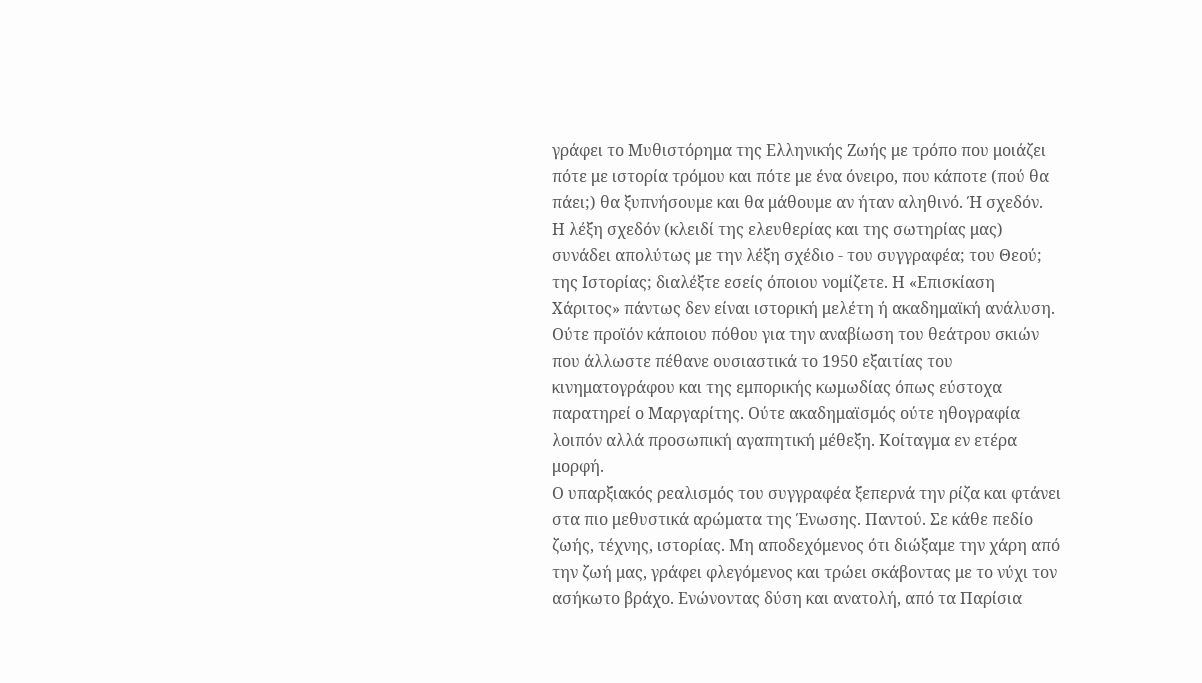γράφει το Μυθιστόρημα της Ελληνικής Ζωής με τρόπο που μοιάζει πότε με ιστορία τρόμου και πότε με ένα όνειρο, που κάποτε (πού θα πάει;) θα ξυπνήσουμε και θα μάθουμε αν ήταν αληθινό. Ή σχεδόν.
Η λέξη σχεδόν (κλειδί της ελευθερίας και της σωτηρίας μας) συνάδει απολύτως με την λέξη σχέδιο - του συγγραφέα; του Θεού; της Ιστορίας; διαλέξτε εσείς όποιου νομίζετε. Η «Επισκίαση Χάριτος» πάντως δεν είναι ιστορική μελέτη ή ακαδημαϊκή ανάλυση. Ούτε προϊόν κάποιου πόθου για την αναβίωση του θεάτρου σκιών που άλλωστε πέθανε ουσιαστικά το 1950 εξαιτίας του κινηματογράφου και της εμπορικής κωμωδίας όπως εύστοχα παρατηρεί ο Μαργαρίτης. Ούτε ακαδημαϊσμός ούτε ηθογραφία λοιπόν αλλά προσωπική αγαπητική μέθεξη. Κοίταγμα εν ετέρα μορφή.
Ο υπαρξιακός ρεαλισμός του συγγραφέα ξεπερνά την ρίζα και φτάνει στα πιο μεθυστικά αρώματα της Ένωσης. Παντού. Σε κάθε πεδίο ζωής, τέχνης, ιστορίας. Μη αποδεχόμενος ότι διώξαμε την χάρη από την ζωή μας, γράφει φλεγόμενος και τρώει σκάβοντας με το νύχι τον ασήκωτο βράχο. Ενώνοντας δύση και ανατολή, από τα Παρίσια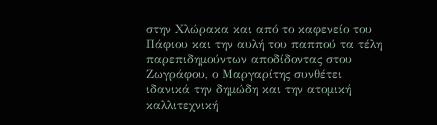στην Χλώρακα και από το καφενείο του Πάφιου και την αυλή του παππού τα τέλη παρεπιδημούντων αποδίδοντας στου Ζωγράφου, ο Μαργαρίτης συνθέτει ιδανικά την δημώδη και την ατομική καλλιτεχνική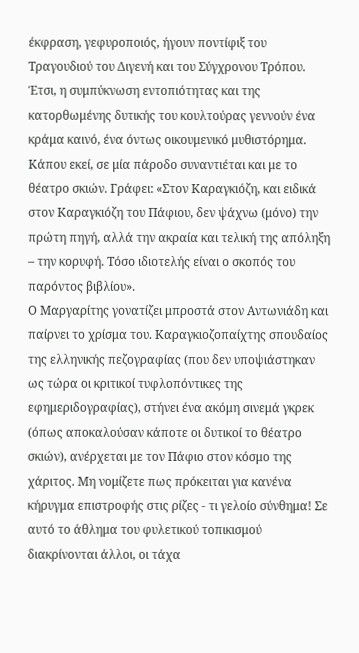έκφραση, γεφυροποιός, ήγουν ποντίφιξ του Τραγουδιού του Διγενή και του Σύγχρονου Τρόπου. Έτσι, η συμπύκνωση εντοπιότητας και της κατορθωμένης δυτικής του κουλτούρας γεννούν ένα κράμα καινό, ένα όντως οικουμενικό μυθιστόρημα. Κάπου εκεί, σε μία πάροδο συναντιέται και με το θέατρο σκιών. Γράφει: «Στον Καραγκιόζη, και ειδικά στον Καραγκιόζη του Πάφιου, δεν ψάχνω (μόνο) την πρώτη πηγή, αλλά την ακραία και τελική της απόληξη – την κορυφή. Τόσο ιδιοτελής είναι ο σκοπός του παρόντος βιβλίου».
Ο Μαργαρίτης γονατίζει μπροστά στον Αντωνιάδη και παίρνει το χρίσμα του. Καραγκιοζοπαίχτης σπουδαίος της ελληνικής πεζογραφίας (που δεν υποψιάστηκαν ως τώρα οι κριτικοί τυφλοπόντικες της εφημεριδογραφίας), στήνει ένα ακόμη σινεμά γκρεκ (όπως αποκαλούσαν κάποτε οι δυτικοί το θέατρο σκιών), ανέρχεται με τον Πάφιο στον κόσμο της χάριτος. Μη νομίζετε πως πρόκειται για κανένα κήρυγμα επιστροφής στις ρίζες - τι γελοίο σύνθημα! Σε αυτό το άθλημα του φυλετικού τοπικισμού διακρίνονται άλλοι, οι τάχα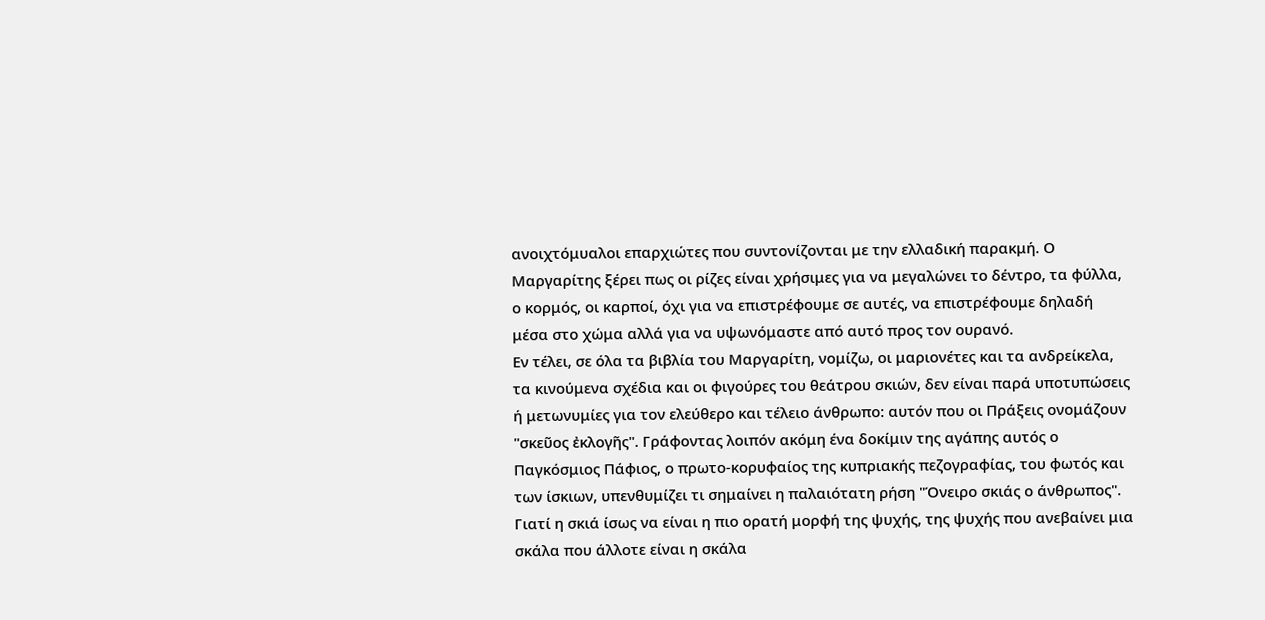ανοιχτόμυαλοι επαρχιώτες που συντονίζονται με την ελλαδική παρακμή. Ο Μαργαρίτης ξέρει πως οι ρίζες είναι χρήσιμες για να μεγαλώνει το δέντρο, τα φύλλα, ο κορμός, οι καρποί, όχι για να επιστρέφουμε σε αυτές, να επιστρέφουμε δηλαδή μέσα στο χώμα αλλά για να υψωνόμαστε από αυτό προς τον ουρανό.
Εν τέλει, σε όλα τα βιβλία του Μαργαρίτη, νομίζω, οι μαριονέτες και τα ανδρείκελα, τα κινούμενα σχέδια και οι φιγούρες του θεάτρου σκιών, δεν είναι παρά υποτυπώσεις ή μετωνυμίες για τον ελεύθερο και τέλειο άνθρωπο: αυτόν που οι Πράξεις ονομάζουν "σκεῦος ἐκλογῆς". Γράφοντας λοιπόν ακόμη ένα δοκίμιν της αγάπης αυτός ο Παγκόσμιος Πάφιος, ο πρωτο-κορυφαίος της κυπριακής πεζογραφίας, του φωτός και των ίσκιων, υπενθυμίζει τι σημαίνει η παλαιότατη ρήση "Όνειρο σκιάς ο άνθρωπος". Γιατί η σκιά ίσως να είναι η πιο ορατή μορφή της ψυχής, της ψυχής που ανεβαίνει μια σκάλα που άλλοτε είναι η σκάλα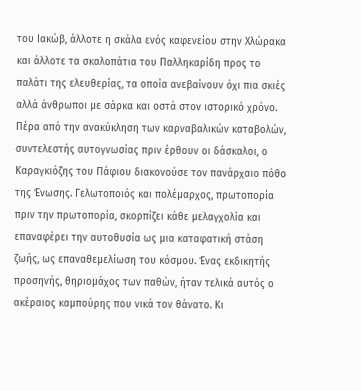του Ιακώβ, άλλοτε η σκάλα ενός καφενείου στην Χλώρακα και άλλοτε τα σκαλοπάτια του Παλληκαρίδη προς το παλάτι της ελευθερίας, τα οποία ανεβαίνουν όχι πια σκιές αλλά άνθρωποι με σάρκα και οστά στον ιστορικό χρόνο.
Πέρα από την ανακύκληση των καρναβαλικών καταβολών, συντελεστής αυτογνωσίας πριν έρθουν οι δάσκαλοι, ο Καραγκιόζης του Πάφιου διακονούσε τον πανάρχαιο πόθο της Ένωσης. Γελωτοποιός και πολέμαρχος, πρωτοπορία πριν την πρωτοπορία, σκορπίζει κάθε μελαγχολία και επαναφέρει την αυτοθυσία ως μια καταφατική στάση ζωής, ως επαναθεμελίωση του κόσμου. Ένας εκδικητής προσηνής, θηριομάχος των παθών, ήταν τελικά αυτός ο ακέραιος καμπούρης που νικά τον θάνατο. Κι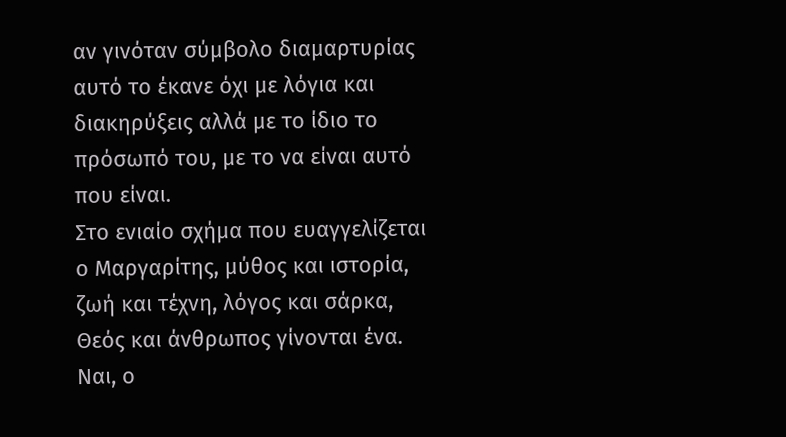αν γινόταν σύμβολο διαμαρτυρίας αυτό το έκανε όχι με λόγια και διακηρύξεις αλλά με το ίδιο το πρόσωπό του, με το να είναι αυτό που είναι.
Στο ενιαίο σχήμα που ευαγγελίζεται ο Μαργαρίτης, μύθος και ιστορία, ζωή και τέχνη, λόγος και σάρκα, Θεός και άνθρωπος γίνονται ένα. Ναι, ο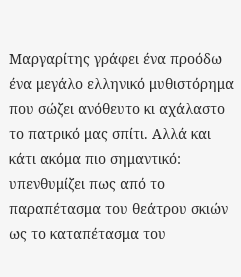Μαργαρίτης γράφει ένα προόδω ένα μεγάλο ελληνικό μυθιστόρημα που σώζει ανόθευτο κι αχάλαστο το πατρικό μας σπίτι. Αλλά και κάτι ακόμα πιο σημαντικό: υπενθυμίζει πως από το παραπέτασμα του θεάτρου σκιών ως το καταπέτασμα του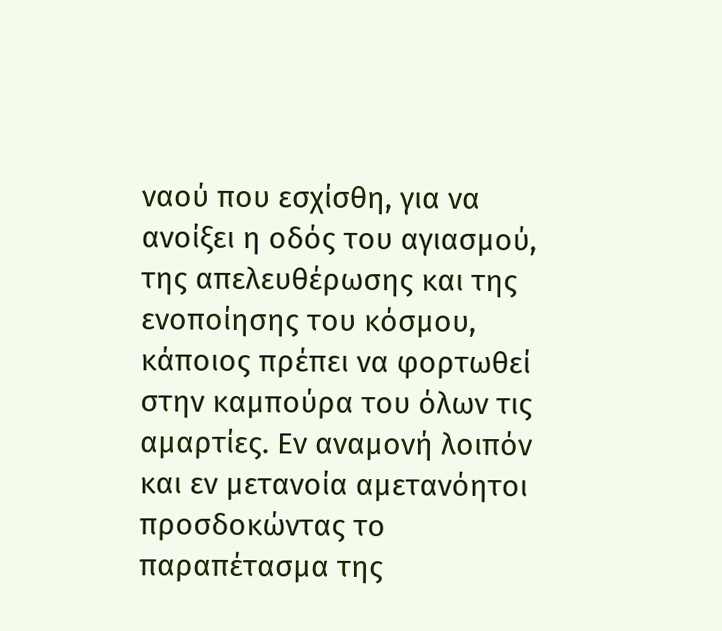ναού που εσχίσθη, για να ανοίξει η οδός του αγιασμού, της απελευθέρωσης και της ενοποίησης του κόσμου, κάποιος πρέπει να φορτωθεί στην καμπούρα του όλων τις αμαρτίες. Εν αναμονή λοιπόν και εν μετανοία αμετανόητοι προσδοκώντας το παραπέτασμα της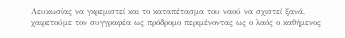Λευκωσίας να γκρεμιστεί και το καταπέτασμα του ναού να σχιστεί ξανά, χαιρετούμε τον συγγραφέα ως πρόδρομο περιμένοντας ως ο λαός ο καθήμενος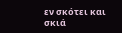εν σκότει και σκιά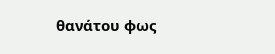θανάτου φως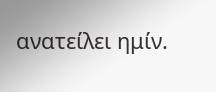ανατείλει ημίν.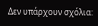Δεν υπάρχουν σχόλια: